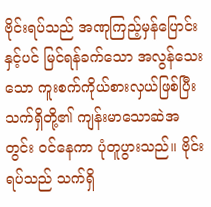ဗိုင်းရပ်သည် အဏုကြည့်မှန်ပြောင်းနှင့်ပင် မြင်ရန်ခက်သော အလွန်သေးသော ကူးစက်ကိုယ်စားလှယ်ဖြစ်ပြီး သက်ရှိတို့၏ ကျန်းမာသောဆဲအတွင်း ဝင်နေကာ ပုံတူပွားသည်။ ဗိုင်းရပ်သည် သက်ရှိ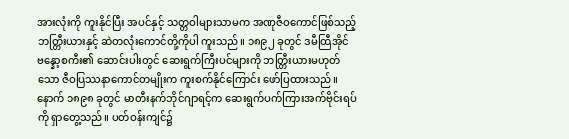အားလုံးကို ကူးနိုင်ပြီး အပင်နှင့် သတ္တဝါများသာမက အဏုဇီဝကောင်ဖြစ်သည့် ဘတ္တြီးယားနှင့် ဆဲတလုံးကောင်တို့ကိုပါ ကူးသည်။ ၁၈၉၂ ခုတွင် ဒမီထြီအိုင်ဗန္နော့စကီး၏ ဆောင်းပါးတွင် ဆေးရွက်ကြီးပင်များကို ဘတ္တြီးယားမဟုတ်သော ဇီဝပြဿနာကောင်တမျိုးက ကူးစက်နိုင်ကြောင်း ဖော်ပြထားသည်။ နောက် ၁၈၉၈ ခုတွင် မာတီးနက်ဘိုင်ဂျာရင့်က ဆေးရွက်ပက်ကြားအက်ဗိုင်းရပ်ကို ရှာတွေ့သည်။ ပတ်ဝန်းကျင်၌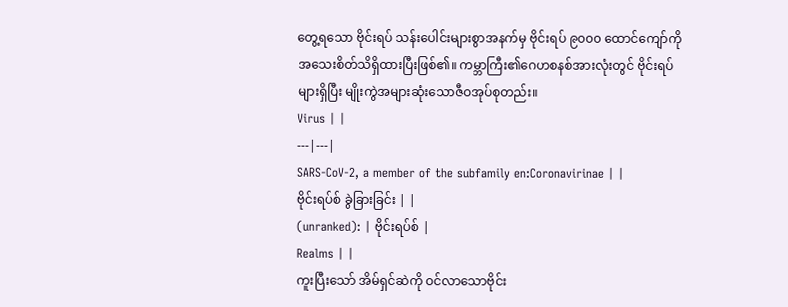တွေ့ရသော ဗိုင်းရပ် သန်းပေါင်းများစွာအနက်မှ ဗိုင်းရပ် ၉၀၀၀ ထောင်ကျော်ကို အသေးစိတ်သိရှိထားပြီးဖြစ်၏။ ကမ္ဘာကြီး၏ဂေဟစနစ်အားလုံးတွင် ဗိုင်းရပ်များရှိပြီး မျိုးကွဲအများဆုံးသောဇီဝအုပ်စုတည်း။
Virus | |
---|---|
SARS-CoV-2, a member of the subfamily en:Coronavirinae | |
ဗိုင်းရပ်စ် ခွဲခြားခြင်း | |
(unranked): | ဗိုင်းရပ်စ် |
Realms | |
ကူးပြီးသော် အိမ်ရှင်ဆဲကို ဝင်လာသောဗိုင်း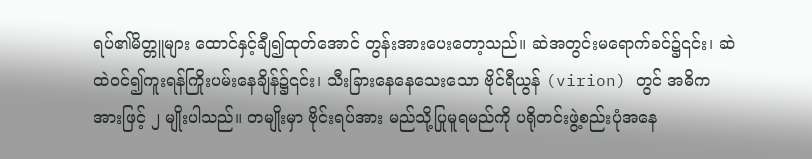ရပ်၏မိတ္တူများ ထောင်နှင့်ချီ၍ထုတ်အောင် တွန်းအားပေးတော့သည်။ ဆဲအတွင်းမရောက်ခင်၌၎င်း၊ ဆဲထဲဝင်၍ကူးရန်ကြိုးပမ်းနေချိန်၌၎င်း၊ သီးခြားနေနေသေးသော ဗိုင်ရီယွန် (virion) တွင် အဓိကအားဖြင့် ၂ မျိုးပါသည်။ တမျိုးမှာ ဗိုင်းရပ်အား မည်သို့ပြုမူရမည်ကို ပရိုတင်းဖွဲ့စည်းပုံအနေ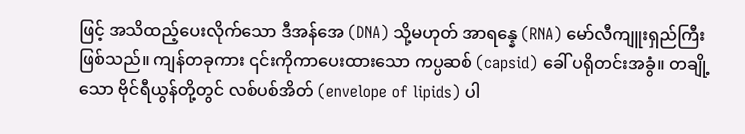ဖြင့် အသိထည့်ပေးလိုက်သော ဒီအန်အေ (DNA) သို့မဟုတ် အာရန္နေ (RNA) မော်လီကျူးရှည်ကြီးဖြစ်သည်။ ကျန်တခုကား ၎င်းကိုကာပေးထားသော ကပ္ပဆစ် (capsid) ခေါ် ပရိုတင်းအခွံ။ တချို့သော ဗိုင်ရီယွန်တို့တွင် လစ်ပစ်အိတ် (envelope of lipids) ပါ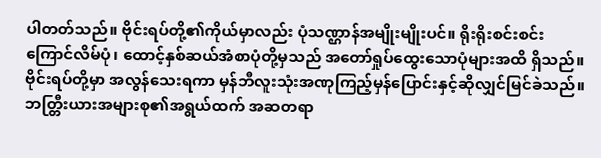ပါတတ်သည်။ ဗိုင်းရပ်တို့၏ကိုယ်မှာလည်း ပုံသဏ္ဌာန်အမျိုးမျိုးပင်။ ရိုးရိုးစင်းစင်း ကြောင်လိမ်ပုံ၊ ထောင့်နှစ်ဆယ်အံစာပုံတို့မှသည် အတော်ရှုပ်ထွေးသောပုံများအထိ ရှိသည်။ ဗိုင်းရပ်တို့မှာ အလွန်သေးရကာ မှန်ဘီလူးသုံးအဏုကြည့်မှန်ပြောင်းနှင့်ဆိုလျှင်မြင်ခဲသည်။ ဘတ္တြီးယားအများစု၏အရွယ်ထက် အဆတရာ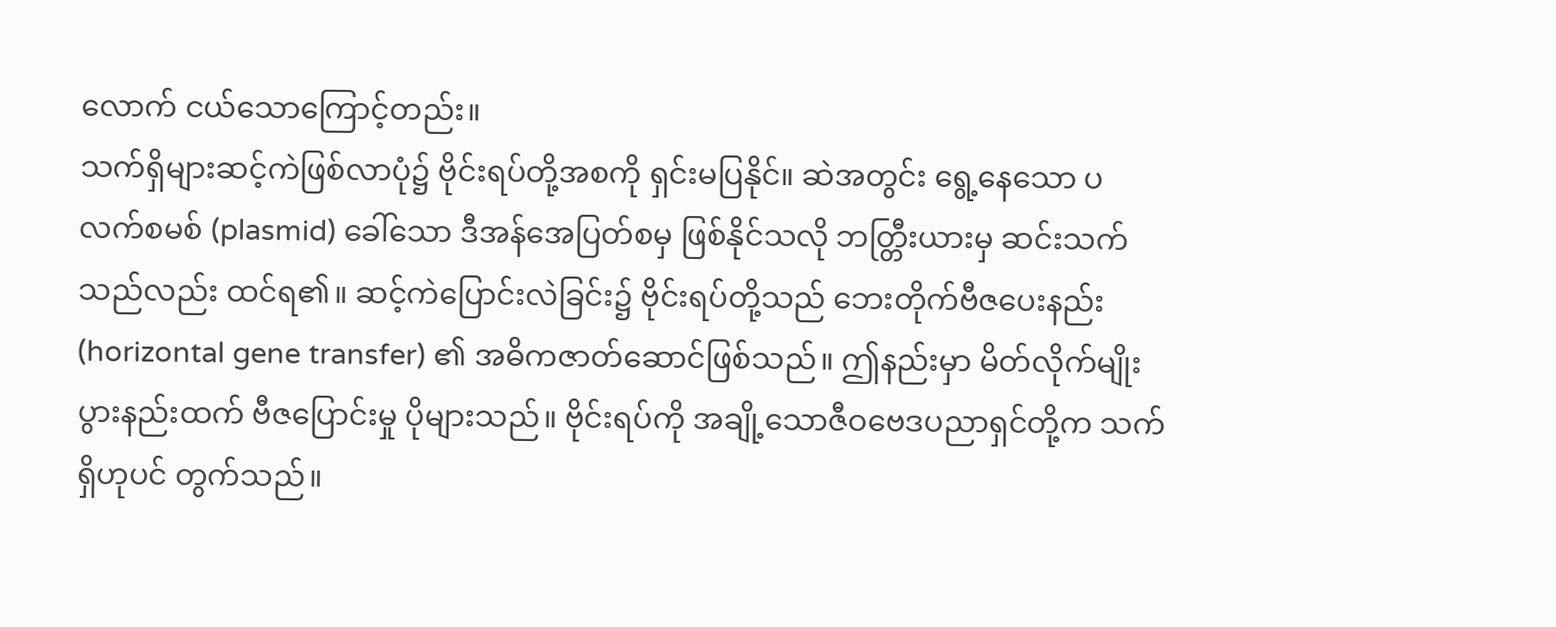လောက် ငယ်သောကြောင့်တည်း။
သက်ရှိများဆင့်ကဲဖြစ်လာပုံ၌ ဗိုင်းရပ်တို့အစကို ရှင်းမပြနိုင်။ ဆဲအတွင်း ရွေ့နေသော ပလက်စမစ် (plasmid) ခေါ်သော ဒီအန်အေပြတ်စမှ ဖြစ်နိုင်သလို ဘတ္တြီးယားမှ ဆင်းသက်သည်လည်း ထင်ရ၏။ ဆင့်ကဲပြောင်းလဲခြင်း၌ ဗိုင်းရပ်တို့သည် ဘေးတိုက်ဗီဇပေးနည်း (horizontal gene transfer) ၏ အဓိကဇာတ်ဆောင်ဖြစ်သည်။ ဤနည်းမှာ မိတ်လိုက်မျိုးပွားနည်းထက် ဗီဇပြောင်းမှု ပိုများသည်။ ဗိုင်းရပ်ကို အချို့သောဇီဝဗေဒပညာရှင်တို့က သက်ရှိဟုပင် တွက်သည်။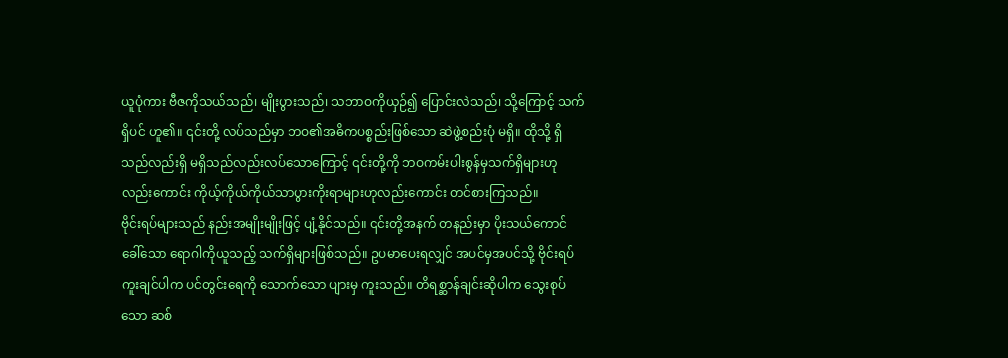ယူပုံကား ဗီဇကိုသယ်သည်၊ မျိုးပွားသည်၊ သဘာဝကိုယှဉ်၍ ပြောင်းလဲသည်၊ သို့ကြောင့် သက်ရှိပင် ဟူ၏။ ၎င်းတို့ လပ်သည်မှာ ဘဝ၏အဓိကပစ္စည်းဖြစ်သော ဆဲဖွဲ့စည်းပုံ မရှိ။ ထိုသို့ ရှိသည်လည်းရှိ မရှိသည်လည်းလပ်သောကြောင့် ၎င်းတို့ကို ဘဝကမ်းပါးစွန်မှသက်ရှိများဟုလည်းကောင်း ကိုယ့်ကိုယ်ကိုယ်သာပွားကိုးရာများဟုလည်းကောင်း တင်စားကြသည်။
ဗိုင်းရပ်များသည် နည်းအမျိုးမျိုးဖြင့် ပျံ့နိုင်သည်။ ၎င်းတို့အနက် တနည်းမှာ ပိုးသယ်ကောင်ခေါ်သော ရောဂါကိုယူသည့် သက်ရှိများဖြစ်သည်။ ဥပမာပေးရလျှင် အပင်မှအပင်သို့ ဗိုင်းရပ်ကူးချင်ပါက ပင်တွင်းရေကို သောက်သော ပျားမှ ကူးသည်။ တိရစ္ဆာန်ချင်းဆိုပါက သွေးစုပ်သော ဆစ်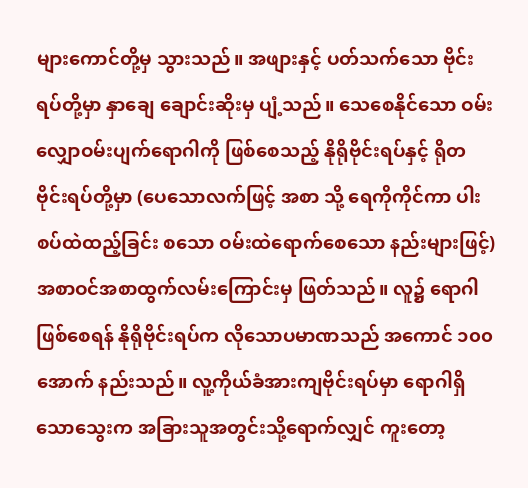များကောင်တို့မှ သွားသည်။ အဖျားနှင့် ပတ်သက်သော ဗိုင်းရပ်တို့မှာ နှာချေ ချောင်းဆိုးမှ ပျံ့သည်။ သေစေနိုင်သော ဝမ်းလျှောဝမ်းပျက်ရောဂါကို ဖြစ်စေသည့် နိုရိုဗိုင်းရပ်နှင့် ရိုတဗိုင်းရပ်တို့မှာ (ပေသောလက်ဖြင့် အစာ သို့ ရေကိုကိုင်ကာ ပါးစပ်ထဲထည့်ခြင်း စသော ဝမ်းထဲရောက်စေသော နည်းများဖြင့်) အစာဝင်အစာထွက်လမ်းကြောင်းမှ ဖြတ်သည်။ လူ၌ ရောဂါဖြစ်စေရန် နိုရိုဗိုင်းရပ်က လိုသောပမာဏသည် အကောင် ၁၀၀ အောက် နည်းသည်။ လူ့ကိုယ်ခံအားကျဗိုင်းရပ်မှာ ရောဂါရှိသောသွေးက အခြားသူအတွင်းသို့ရောက်လျှင် ကူးတော့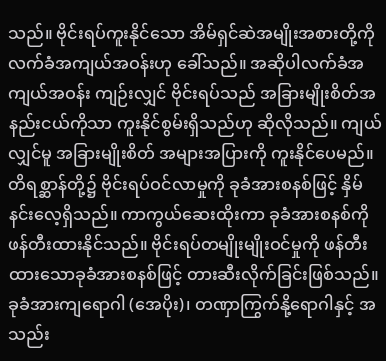သည်။ ဗိုင်းရပ်ကူးနိုင်သော အိမ်ရှင်ဆဲအမျိုးအစားတို့ကို လက်ခံအကျယ်အဝန်းဟု ခေါ်သည်။ အဆိုပါလက်ခံအကျယ်အဝန်း ကျဉ်းလျှင် ဗိုင်းရပ်သည် အခြားမျိုးစိတ်အနည်းငယ်ကိုသာ ကူးနိုင်စွမ်းရှိသည်ဟု ဆိုလိုသည်။ ကျယ်လျှင်မူ အခြားမျိုးစိတ် အများအပြားကို ကူးနိုင်ပေမည်။
တိရစ္ဆာန်တို့၌ ဗိုင်းရပ်ဝင်လာမှုကို ခုခံအားစနစ်ဖြင့် နှိမ်နင်းလေ့ရှိသည်။ ကာကွယ်ဆေးထိုးကာ ခုခံအားစနစ်ကို ဖန်တီးထားနိုင်သည်။ ဗိုင်းရပ်တမျိုးမျိုးဝင်မှုကို ဖန်တီးထားသောခုခံအားစနစ်ဖြင့် တားဆီးလိုက်ခြင်းဖြစ်သည်။ ခုခံအားကျရောဂါ (အေပိုး)၊ တဏှာကြွက်နို့ရောဂါနှင့် အသည်း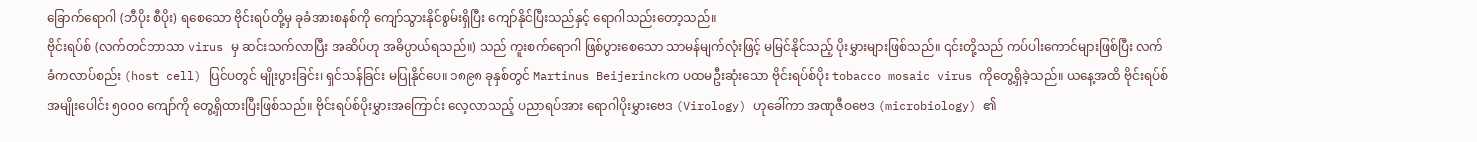ခြောက်ရောဂါ (ဘီပိုး စီပိုး) ရစေသော ဗိုင်းရပ်တို့မှ ခုခံအားစနစ်ကို ကျော်သွားနိုင်စွမ်းရှိပြီး ကျော်နိုင်ပြီးသည်နှင့် ရောဂါသည်းတော့သည်။
ဗိုင်းရပ်စ် (လက်တင်ဘာသာ virus မှ ဆင်းသက်လာပြီး အဆိပ်ဟု အဓိပ္ပာယ်ရသည်။) သည် ကူးစက်ရောဂါ ဖြစ်ပွားစေသော သာမန်မျက်လုံးဖြင့် မမြင်နိုင်သည့် ပိုးမွှားများဖြစ်သည်။ ၎င်းတို့သည် ကပ်ပါးကောင်များဖြစ်ပြီး လက်ခံကလာပ်စည်း (host cell) ပြင်ပတွင် မျိုးပွားခြင်း၊ ရှင်သန်ခြင်း မပြုနိုင်ပေ။ ၁၈၉၈ ခုနှစ်တွင် Martinus Beijerinckက ပထမဦးဆုံးသော ဗိုင်းရပ်စ်ပိုး tobacco mosaic virus ကိုတွေ့ရှိခဲ့သည်။ ယနေ့အထိ ဗိုင်းရပ်စ်အမျိုးပေါင်း ၅၀၀၀ ကျော်ကို တွေ့ရှိထားပြီးဖြစ်သည်။ ဗိုင်းရပ်စ်ပိုးမွှားအကြောင်း လေ့လာသည့် ပညာရပ်အား ရောဂါပိုးမွှားဗေဒ (Virology) ဟုခေါ်ကာ အဏုဇီဝဗေဒ (microbiology) ၏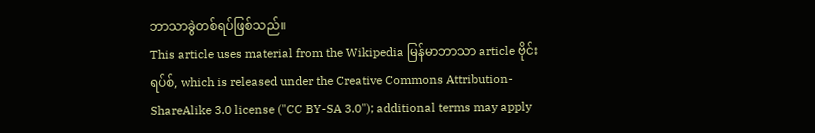ဘာသာခွဲတစ်ရပ်ဖြစ်သည်။
This article uses material from the Wikipedia မြန်မာဘာသာ article ဗိုင်းရပ်စ်, which is released under the Creative Commons Attribution-ShareAlike 3.0 license ("CC BY-SA 3.0"); additional terms may apply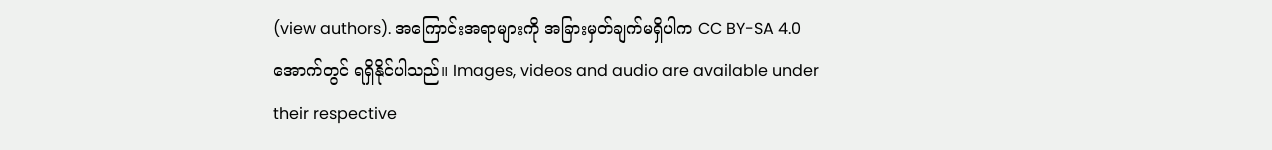(view authors). အကြောင်းအရာများကို အခြားမှတ်ချက်မရှိပါက CC BY-SA 4.0 အောက်တွင် ရရှိနိုင်ပါသည်။ Images, videos and audio are available under their respective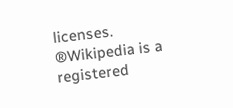licenses.
®Wikipedia is a registered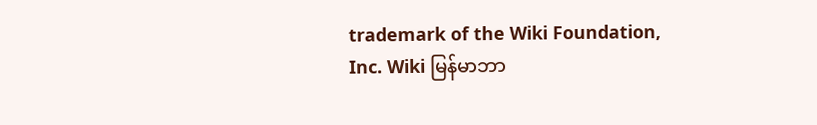trademark of the Wiki Foundation, Inc. Wiki မြန်မာဘာ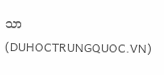သာ (DUHOCTRUNGQUOC.VN)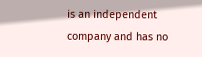is an independent company and has no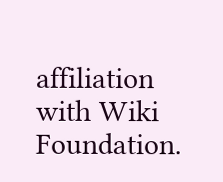affiliation with Wiki Foundation.